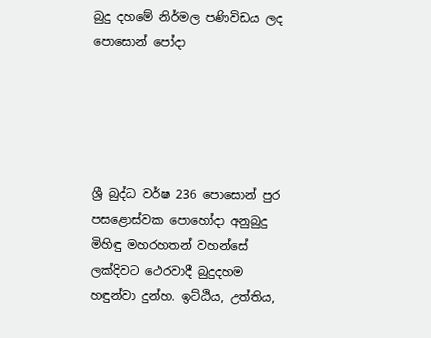බුදු දහමේ නිර්මල පණිවිඩය ලද පොසොන් පෝදා





ශ්‍රී බුද්ධ වර්ෂ 236 පොසොන් පුර පසළොස්වක පොහෝදා අනුබුදු මිහිඳු මහරහතන් වහන්සේ ලක්දිවට ථෙරවාදී බුදුදහම හඳුන්වා දුන්හ. ඉට්ඨිය, උත්තිය,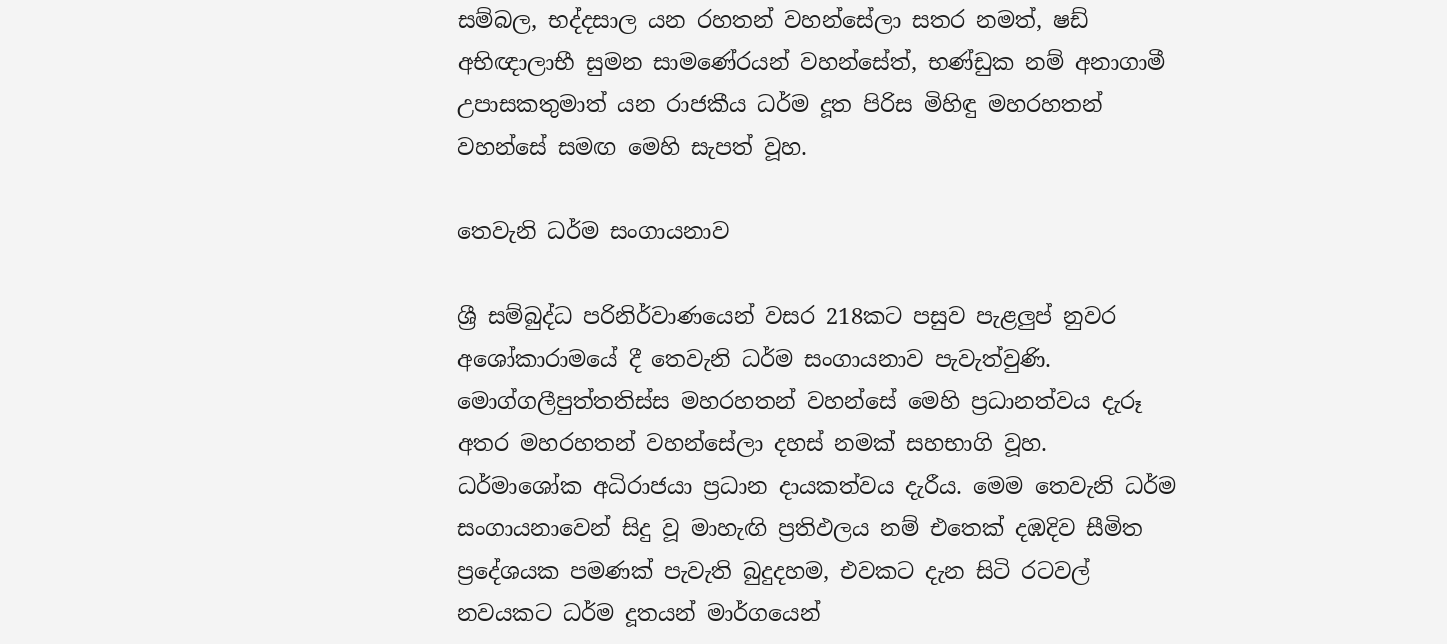සම්බල, භද්දසාල යන රහතන් වහන්සේලා සතර නමත්, ෂඩ් අභිඥාලාභී සුමන සාමණේරයන් වහන්සේත්, භණ්ඩුක නම් අනාගාමී උපාසකතුමාත් යන රාජකීය ධර්ම දූත පිරිස මිහිඳු මහරහතන් වහන්සේ සමඟ මෙහි සැපත් වූහ.

තෙවැනි ධර්ම සංගායනාව

ශ්‍රී සම්බුද්ධ පරිනිර්වාණයෙන් වසර 218කට පසුව පැළලුප් නුවර අශෝකාරාමයේ දී තෙවැනි ධර්ම සංගායනාව පැවැත්වුණි. මොග්ගලීපුත්තතිස්ස මහරහතන් වහන්සේ මෙහි ප්‍රධානත්වය දැරූ අතර මහරහතන් වහන්සේලා දහස් නමක් සහභාගි වූහ. ධර්මාශෝක අධිරාජයා ප්‍රධාන දායකත්වය දැරීය. මෙම තෙවැනි ධර්ම සංගායනාවෙන් සිදු වූ මාහැඟි ප්‍රතිඵලය නම් එතෙක් දඹදිව සීමිත ප්‍රදේශයක පමණක් පැවැති බුදුදහම, එවකට දැන සිටි රටවල් නවයකට ධර්ම දූතයන් මාර්ගයෙන්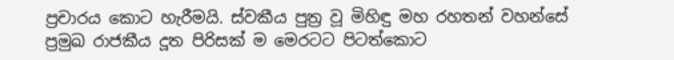ප්‍රචාරය කොට හැරීමයි. ස්වකීය පුත්‍ර වූ මිහිඳු මහ රහතන් වහන්සේ ප්‍රමුඛ රාජකීය දූත පිරිසක් ම මෙරටට පිටත්කොට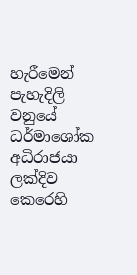හැරීමෙන් පැහැදිලි වනුයේ ධර්මාශෝක අධිරාජයා ලක්දිව කෙරෙහි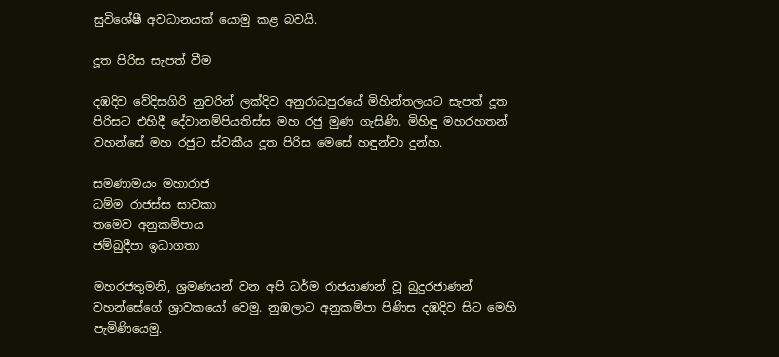සුවිශේෂී අවධානයක් යොමු කළ බවයි.

දූත පිරිස සැපත් වීම

දඹදිව වේදිසගිරි නුවරින් ලක්දිව අනුරාධපුරයේ මිහින්තලයට සැපත් දූත පිරිසට එහිදී දේවානම්පියතිස්ස මහ රජු මුණ ගැසිණි. මිහිඳු මහරහතන් වහන්සේ මහ රජුට ස්වකීය දූත පිරිස මෙසේ හඳුන්වා දුන්හ.

සමණාමයං මහාරාජ
ධම්ම රාජස්ස සාවකා
තමෙව අනුකම්පාය
ජම්බුදීපා ඉධාගතා

මහරජතුමනි, ශ්‍රමණයන් වන අපි ධර්ම රාජයාණන් වූ බුදුරජාණන් වහන්සේගේ ශ්‍රාවකයෝ වෙමු. නුඹලාට අනුකම්පා පිණිස දඹදිව සිට මෙහි පැමිණියෙමු.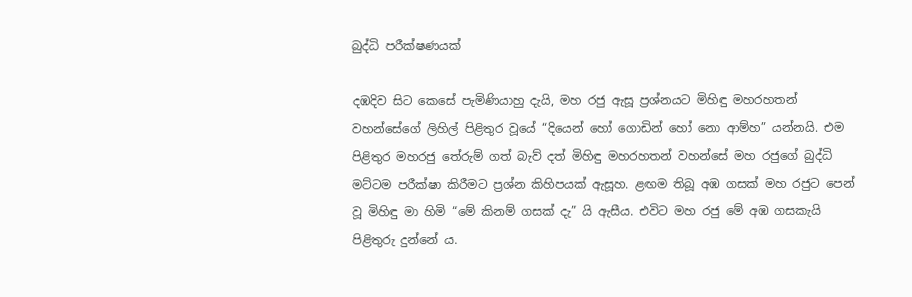බුද්ධි පරීක්ෂණයක්

දඹදිව සිට කෙසේ පැමිණියාහු දැයි, මහ රජු ඇසූ ප්‍රශ්නයට මිහිඳු මහරහතන් වහන්සේගේ ලිහිල් පිළිතුර වූයේ “දියෙන් හෝ ගොඩින් හෝ නො ආම්හ” යන්නයි. එම පිළිතුර මහරජු තේරුම් ගත් බැව් දත් මිහිඳු මහරහතන් වහන්සේ මහ රජුගේ බුද්ධි මට්ටම පරීක්ෂා කිරීමට ප්‍රශ්න කිහිපයක් ඇසූහ. ළඟම තිබූ අඹ ගසක් මහ රජුට පෙන් වූ මිහිඳු මා හිමි “මේ කිනම් ගසක් දැ” යි ඇසීය. එවිට මහ රජු මේ අඹ ගසකැයි පිළිතුරු දුන්නේ ය.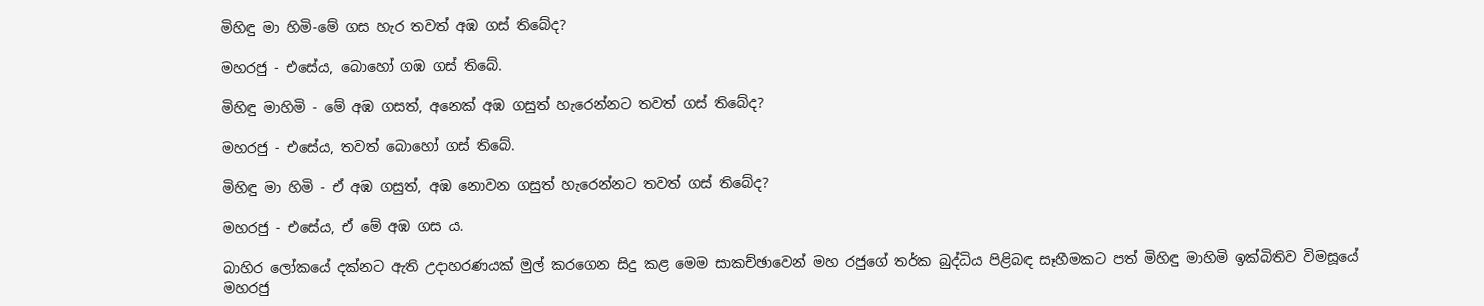මිහිඳු මා හිමි-මේ ගස හැර තවත් අඹ ගස් තිබේද?

මහරජු - එසේය, බොහෝ ගඹ ගස් තිබේ.

මිහිඳු මාහිමි - මේ අඹ ගසත්, අනෙක් අඹ ගසුත් හැරෙන්නට තවත් ගස් තිබේද?

මහරජු - එසේය, තවත් බොහෝ ගස් තිබේ.

මිහිඳු මා හිමි - ඒ අඹ ගසුත්, අඹ නොවන ගසුත් හැරෙන්නට තවත් ගස් තිබේද?

මහරජු - එසේය, ඒ මේ අඹ ගස ය.

බාහිර ලෝකයේ දක්නට ඇති උදාහරණයක් මුල් කරගෙන සිදු කළ මෙම සාකච්ඡාවෙන් මහ රජුගේ තර්ක බුද්ධිය පිළිබඳ සෑහීමකට පත් මිහිඳු මාහිමි ඉක්බිතිව විමසූයේ මහරජු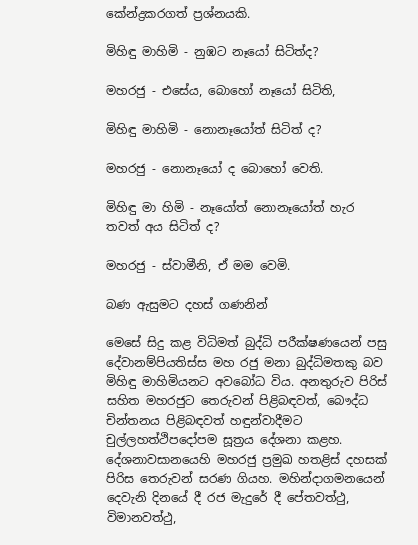කේන්ද්‍රකරගත් ප්‍රශ්නයකි.

මිහිඳු මාහිමි - නුඹට නෑයෝ සිටිත්ද?

මහරජු - එසේය, බොහෝ නෑයෝ සිටිති,

මිහිඳු මාහිමි - නොනෑයෝත් සිටිත් ද?

මහරජු - නොනෑයෝ ද බොහෝ වෙති.

මිහිඳු මා හිමි - නෑයෝත් නොනෑයෝත් හැර තවත් අය සිටිත් ද?

මහරජු - ස්වාමීනි, ඒ මම වෙමි.

බණ ඇසුමට දහස් ගණනින්

මෙසේ සිදු කළ විධිමත් බුද්ධි පරීක්ෂණයෙන් පසු දේවානම්පියතිස්ස මහ රජු මනා බුද්ධිමතකු බව මිහිඳු මාහිමියනට අවබෝධ විය. අනතුරුව පිරිස් සහිත මහරජුට තෙරුවන් පිළිබඳවත්, බෞද්ධ චින්තනය පිළිබඳවත් හඳුන්වාදීමට චුල්ලහත්ථිපදෝපම සූත්‍රය දේශනා කළහ. දේශනාවසානයෙහි මහරජු ප්‍රමුඛ හතළිස් දහසක් පිරිස තෙරුවන් සරණ ගියහ. මහින්දාගමනයෙන් දෙවැනි දිනයේ දී රජ මැදුරේ දී පේතවත්ථු, විමානවත්ථු,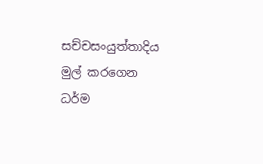සච්චසංයුත්තාදිය මුල් කරගෙන ධර්ම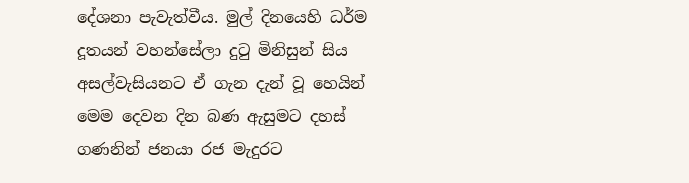දේශනා පැවැත්වීය. මුල් දිනයෙහි ධර්ම දූතයන් වහන්සේලා දුටු මිනිසුන් සිය අසල්වැසියනට ඒ ගැන දැන් වූ හෙයින් මෙම දෙවන දින බණ ඇසුමට දහස් ගණනින් ජනයා රජ මැදුරට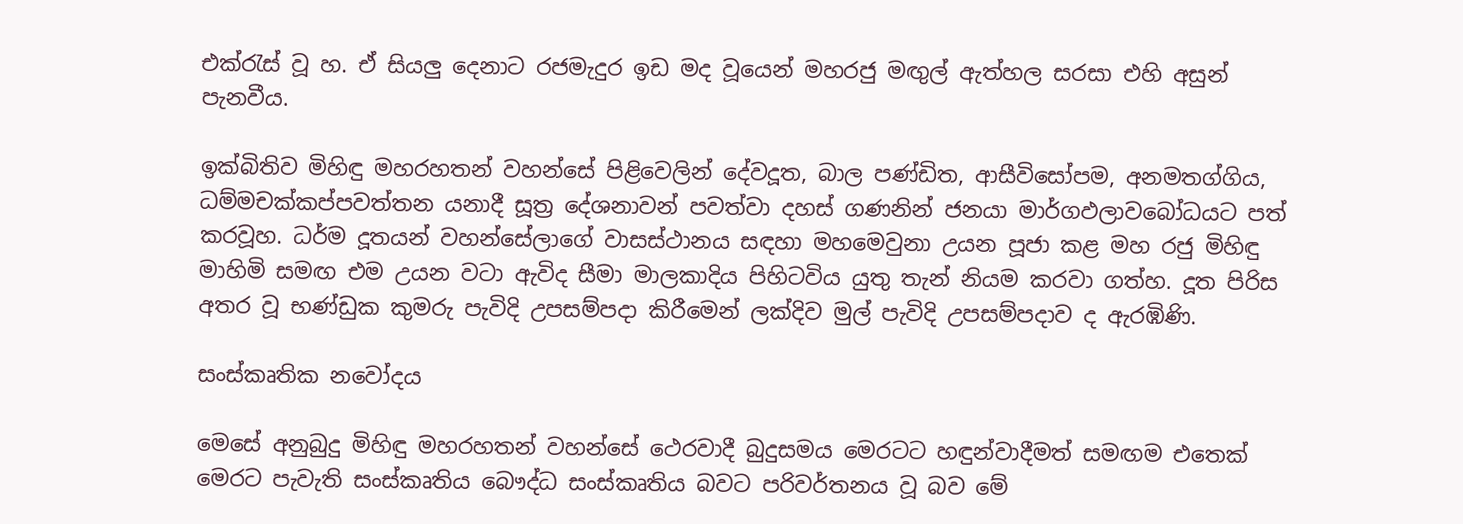එක්රැස් වූ හ. ඒ සියලු දෙනාට රජමැදුර ඉඩ මද වූයෙන් මහරජු මඟුල් ඇත්හල සරසා එහි අසුන් පැනවීය.

ඉක්බිතිව මිහිඳු මහරහතන් වහන්සේ පිළිවෙලින් දේවදූත, බාල පණ්ඩිත, ආසීවිසෝපම, අනමතග්ගිය, ධම්මචක්කප්පවත්තන යනාදී සූත්‍ර දේශනාවන් පවත්වා දහස් ගණනින් ජනයා මාර්ගඵලාවබෝධයට පත් කරවූහ. ධර්ම දූතයන් වහන්සේලාගේ වාසස්ථානය සඳහා මහමෙවුනා උයන පූජා කළ මහ රජු මිහිඳු මාහිමි සමඟ එම උයන වටා ඇවිද සීමා මාලකාදිය පිහිටවිය යුතු තැන් නියම කරවා ගත්හ. දූත පිරිස අතර වූ භණ්ඩුක කුමරු පැවිදි උපසම්පදා කිරීමෙන් ලක්දිව මුල් පැවිදි උපසම්පදාව ද ඇරඹිණි.

සංස්කෘතික නවෝදය

මෙසේ අනුබුදු මිහිඳු මහරහතන් වහන්සේ ථෙරවාදී බුදුසමය මෙරටට හඳුන්වාදීමත් සමඟම එතෙක් මෙරට පැවැති සංස්කෘතිය බෞද්ධ සංස්කෘතිය බවට පරිවර්තනය වූ බව මේ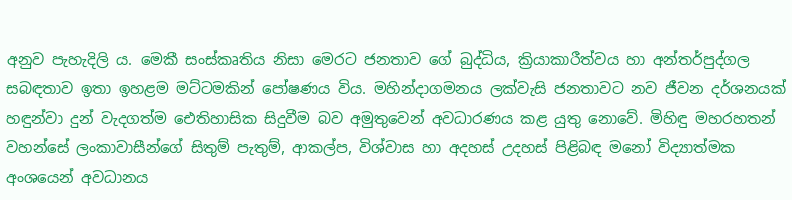අනුව පැහැදිලි ය. මෙකී සංස්කෘතිය නිසා මෙරට ජනතාව ගේ බුද්ධිය, ක්‍රියාකාරීත්වය හා අන්තර්පුද්ගල සබඳතාව ඉතා ඉහළම මට්ටමකින් පෝෂණය විය. මහින්දාගමනය ලක්වැසි ජනතාවට නව ජීවන දර්ශනයක් හඳුන්වා දුන් වැදගත්ම ඓතිහාසික සිදුවීම බව අමුතුවෙන් අවධාරණය කළ යුතු නොවේ. මිහිඳු මහරහතන් වහන්සේ ලංකාවාසීන්ගේ සිතුම් පැතුම්, ආකල්ප, විශ්වාස හා අදහස් උදහස් පිළිබඳ මනෝ විද්‍යාත්මක අංශයෙන් අවධානය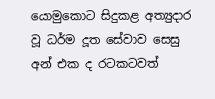යොමුකොට සිදුකළ අත්‍යුදාර වූ ධර්ම දූත සේවාව සෙසු අන් එක ද රටකටවත්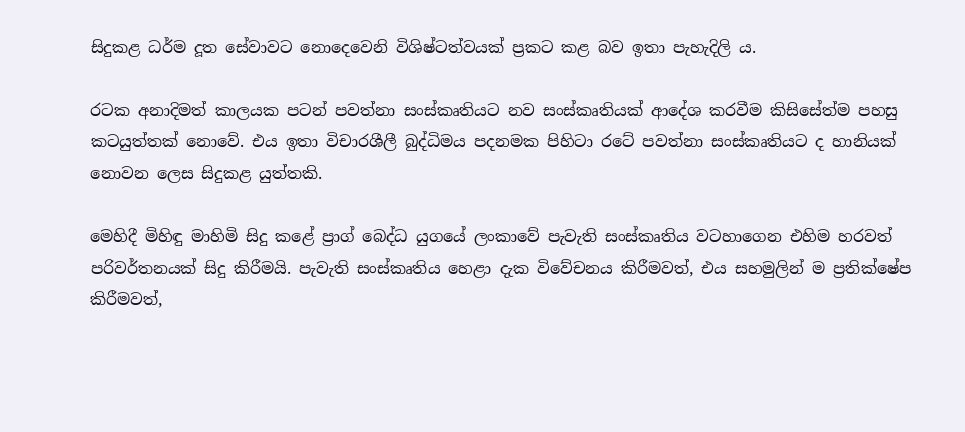සිදුකළ ධර්ම දූත සේවාවට නොදෙවෙනි විශිෂ්ටත්වයක් ප්‍රකට කළ බව ඉතා පැහැදිලි ය.

රටක අනාදිමත් කාලයක පටන් පවත්නා සංස්කෘතියට නව සංස්කෘතියක් ආදේශ කරවීම කිසිසේත්ම පහසු කටයුත්තක් නොවේ. එය ඉතා විචාරශීලී බුද්ධිමය පදනමක පිහිටා රටේ පවත්නා සංස්කෘතියට ද හානියක් නොවන ලෙස සිදුකළ යුත්තකි.

මෙහිදී මිහිඳු මාහිමි සිදු කළේ ප්‍රාග් බෙද්ධ යුගයේ ලංකාවේ පැවැති සංස්කෘතිය වටහාගෙන එහිම හරවත් පරිවර්තනයක් සිදු කිරීමයි. පැවැති සංස්කෘතිය හෙළා දැක විවේචනය කිරීමවත්, එය සහමුලින් ම ප්‍රතික්ෂේප කිරීමවත්,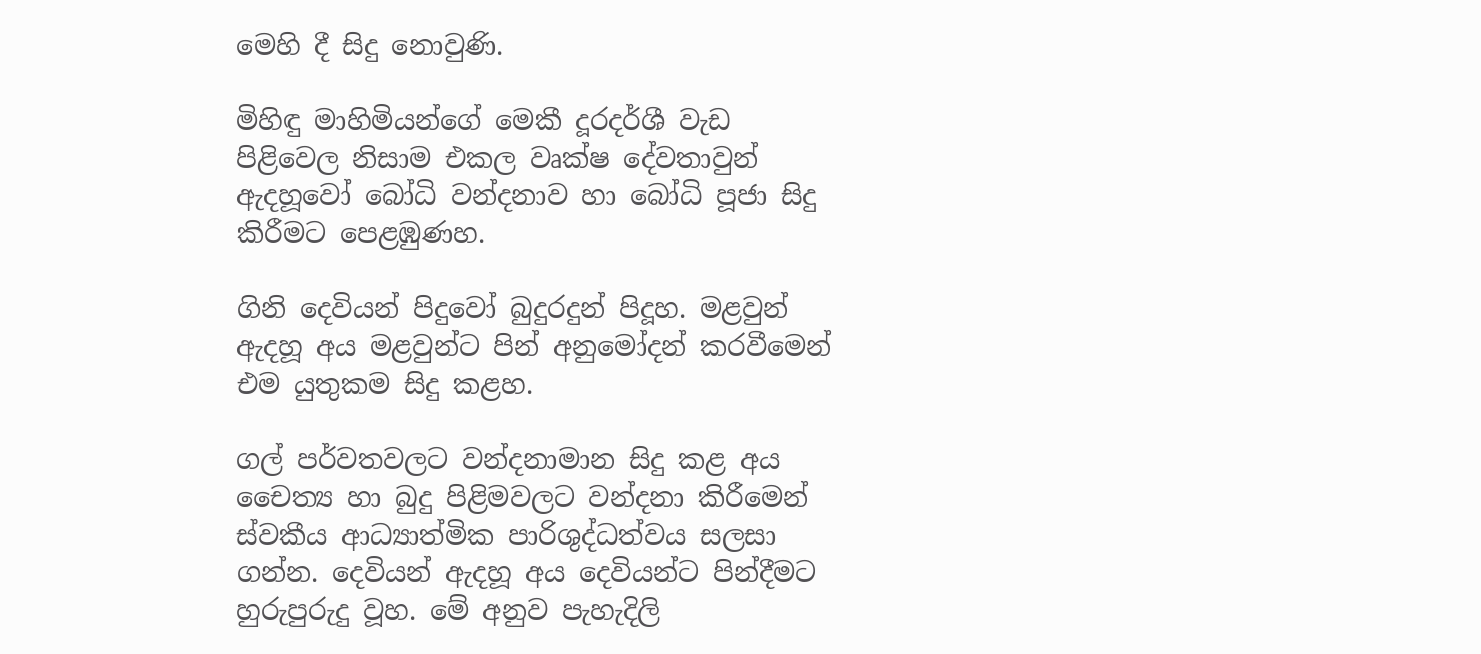මෙහි දී සිදු නොවුණි.

මිහිඳු මාහිමියන්ගේ මෙකී දූරදර්ශී වැඩ පිළිවෙල නිසාම එකල වෘක්ෂ දේවතාවුන් ඇදහූවෝ බෝධි වන්දනාව හා බෝධි පූජා සිදු කිරීමට පෙළඹුණහ.

ගිනි දෙවියන් පිදුවෝ බුදුරදුන් පිදූහ. මළවුන් ඇදහූ අය මළවුන්ට පින් අනුමෝදන් කරවීමෙන් එම යුතුකම සිදු කළහ.

ගල් පර්වතවලට වන්දනාමාන සිදු කළ අය චෛත්‍ය හා බුදු පිළිමවලට වන්දනා කිරීමෙන් ස්වකීය ආධ්‍යාත්මික පාරිශුද්ධත්වය සලසා ගන්න. දෙවියන් ඇදහූ අය දෙවියන්ට පින්දීමට හුරුපුරුදු වූහ. මේ අනුව පැහැදිලි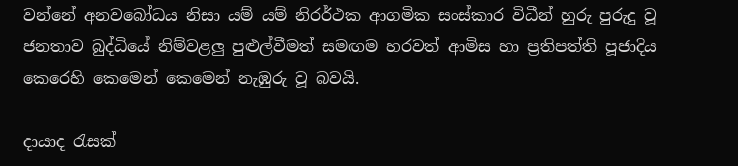වන්නේ අනවබෝධය නිසා යම් යම් නිරර්ථක ආගමික සංස්කාර විධීන් හුරු පුරුදු වූ ජනතාව බුද්ධියේ නිම්වළලු පුළුල්වීමත් සමඟම හරවත් ආමිස හා ප්‍රතිපත්ති පූජාදිය කෙරෙහි කෙමෙන් කෙමෙන් නැඹුරු වූ බවයි.

දායාද රැසක්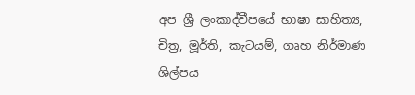අප ශ්‍රී ලංකාද්වීපයේ භාෂා සාහිත්‍ය, චිත්‍ර, මූර්ති, කැටයම්, ගෘහ නිර්මාණ ශිල්පය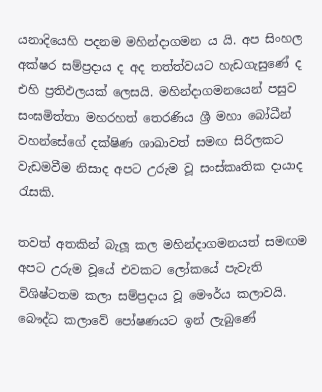යනාදියෙහි පදනම මහින්දාගමන ය යි. අප සිංහල අක්ෂර සම්ප්‍රදාය ද අද තත්ත්වයට හැඩගැසුණේ ද එහි ප්‍රතිඵලයක් ලෙසයි. මහින්දාගමනයෙන් පසුව සංඝමිත්තා මහරහත් තෙරණිය ශ්‍රී මහා බෝධීන් වහන්සේගේ දක්ෂිණ ශාඛාවත් සමඟ සිරිලකට වැඩමවීම නිසාද අපට උරුම වූ සංස්කෘතික දායාද රැසකි.

තවත් අතකින් බැලූ කල මහින්දාගමනයත් සමඟම අපට උරුම වූයේ එවකට ලෝකයේ පැවැති විශිෂ්ටතම කලා සම්ප්‍රදාය වූ මෞර්ය කලාවයි. බෞද්ධ කලාවේ පෝෂණයට ඉන් ලැබුණේ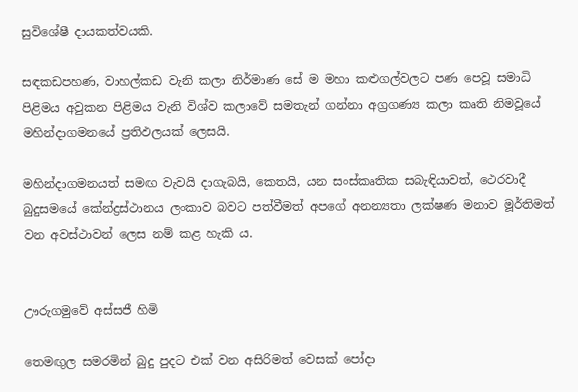සුවිශේෂී දායකත්වයකි.

සඳකඩපහණ, වාහල්කඩ වැනි කලා නිර්මාණ සේ ම මහා කළුගල්වලට පණ පෙවූ සමාධි පිළිමය අවුකන පිළිමය වැනි විශ්ව කලාවේ සමතැන් ගන්නා අග්‍රගණ්‍ය කලා කෘති නිමවූයේ මහින්දාගමනයේ ප්‍රතිඵලයක් ලෙසයි.

මහින්දාගමනයත් සමඟ වැවයි දාගැබයි, කෙතයි, යන සංස්කෘතික සබැඳියාවත්, ථෙරවාදී බුදුසමයේ කේන්ද්‍රස්ථානය ලංකාව බවට පත්වීමත් අපගේ අනන්‍යතා ලක්ෂණ මනාව මූර්තිමත් වන අවස්ථාවන් ලෙස නම් කළ හැකි ය.


ඌරුගමුවේ අස්සජී හිමි

තෙමඟුල සමරමින් බුදු පුදට එක් වන අසිරිමත් වෙසක් පෝදා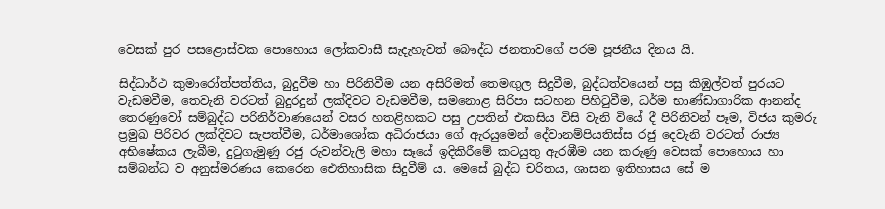වෙසක් පුර පසළොස්වක පොහොය ලෝකවාසී සැදැහැවත් බෞද්ධ ජනතාවගේ පරම පූජනීය දිනය යි.

සිද්ධාර්ථ කුමාරෝත්පත්තිය, බුදුවීම හා පිරිනිවීම යන අසිරිමත් තෙමඟුල සිදුවීම, බුද්ධත්වයෙන් පසු කිඹුල්වත් පුරයට වැඩමවීම, තෙවැනි වරටත් බුදුරදුන් ලක්දිවට වැඩමවීම, සමනොළ සිරිපා සටහන පිහිටුවීම, ධර්ම භාණ්ඩාගාරික ආනන්ද තෙරණුවෝ සම්බුද්ධ පරිනිර්වාණයෙන් වසර හතළිහකට පසු උපතින් එකසිය විසි වැනි වියේ දී පිරිනිවන් පෑම, විජය කුමරු ප්‍රමුඛ පිරිවර ලක්දිවට සැපත්වීම, ධර්මාශෝක අධිරාජයා ගේ ඇරයුමෙන් දේවානම්පියතිස්ස රජු දෙවැනි වරටත් රාජ්‍ය අභිෂේකය ලැබීම, දුටුගැමුණු රජු රුවන්වැලි මහා සෑයේ ඉදිකිරීමේ කටයුතු ඇරඹීම යන කරුණු වෙසක් පොහොය හා සම්බන්ධ ව අනුස්මරණය කෙරෙන ඓතිහාසික සිදුවීම් ය. මෙසේ බුද්ධ චරිතය, ශාසන ඉතිහාසය සේ ම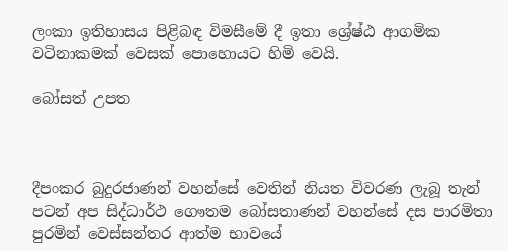ලංකා ඉතිහාසය පිළිබඳ විමසීමේ දී ඉතා ශ්‍රේෂ්ඨ ආගමික වටිනාකමක් වෙසක් පොහොයට හිමි වෙයි.

බෝසත් උපත



දීපංකර බුදුරජාණන් වහන්සේ වෙතින් නියත විවරණ ලැබූ තැන් පටන් අප සිද්ධාර්ථ ගෞතම බෝසතාණන් වහන්සේ දස පාරමිතා පුරමින් වෙස්සන්තර ආත්ම භාවයේ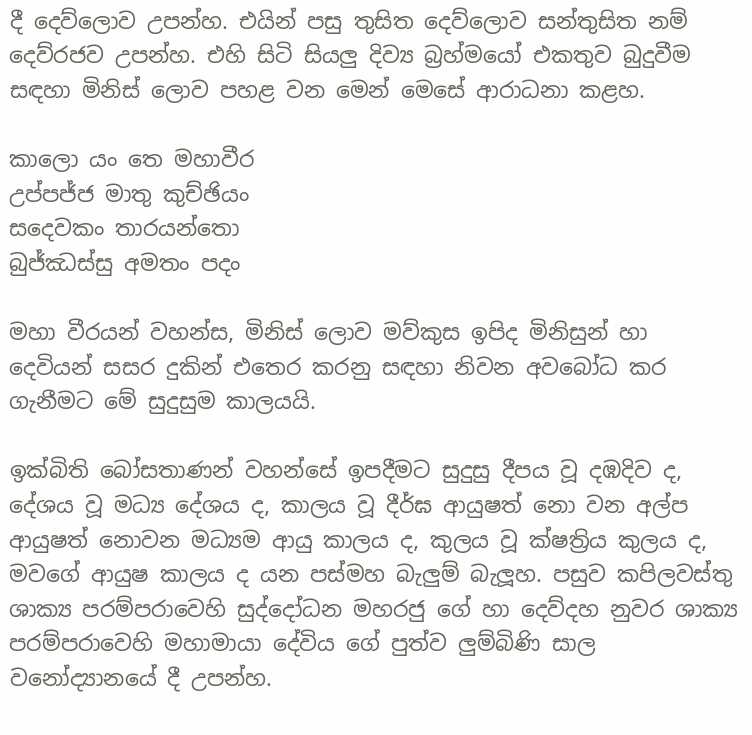දී දෙව්ලොව උපන්හ. එයින් පසු තුසිත දෙව්ලොව සන්තුසිත නම් දෙව්රජව උපන්හ. එහි සිටි සියලු දිව්‍ය බ්‍රහ්මයෝ එකතුව බුදුවීම සඳහා මිනිස් ලොව පහළ වන මෙන් මෙසේ ආරාධනා කළහ.

කාලො යං තෙ මහාවීර
උප්පජ්ජ මාතු කුච්ඡියං
සදෙවකං තාරයන්තො
බුජ්ඣස්සු අමතං පදං

මහා වීරයන් වහන්ස, මිනිස් ලොව මව්කුස ඉපිද මිනිසුන් හා දෙවියන් සසර දුකින් එතෙර කරනු සඳහා නිවන අවබෝධ කර ගැනීමට මේ සුදුසුම කාලයයි.

ඉක්බිති බෝසතාණන් වහන්සේ ඉපදීමට සුදුසු දීපය වූ දඹදිව ද, දේශය වූ මධ්‍ය දේශය ද, කාලය වූ දීර්ඝ ආයුෂත් නො වන අල්ප ආයුෂත් නොවන මධ්‍යම ආයු කාලය ද, කුලය වූ ක්ෂත්‍රිය කුලය ද, මවගේ ආයුෂ කාලය ද යන පස්මහ බැලුම් බැලූහ. පසුව කපිලවස්තු ශාක්‍ය පරම්පරාවෙහි සුද්දෝධන මහරජු ගේ හා දෙව්දහ නුවර ශාක්‍ය පරම්පරාවෙහි මහාමායා දේවිය ගේ පුත්ව ලුම්බිණි සාල වනෝද්‍යානයේ දී උපන්හ.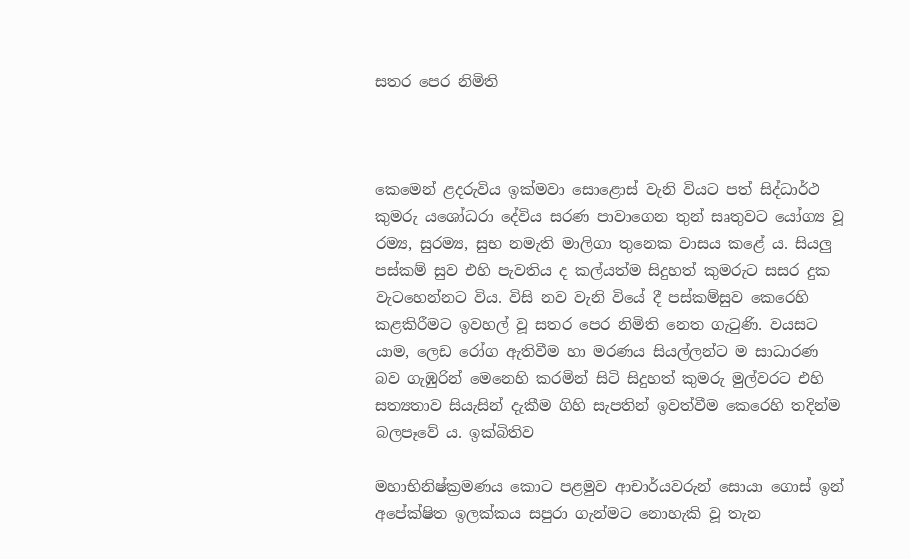සතර පෙර නිමිති



කෙමෙන් ළදරුවිය ඉක්මවා සොළොස් වැනි වියට පත් සිද්ධාර්ථ කුමරු යශෝධරා දේවිය සරණ පාවාගෙන තුන් සෘතුවට යෝග්‍ය වූ රම්‍ය, සුරම්‍ය, සුභ නමැති මාලිගා තුනෙක වාසය කළේ ය. සියලු පස්කම් සුව එහි පැවතිය ද කල්යත්ම සිදුහත් කුමරුට සසර දුක වැටහෙන්නට විය. විසි නව වැනි වියේ දී පස්කම්සුව කෙරෙහි කළකිරීමට ඉවහල් වූ සතර පෙර නිමිති නෙත ගැටුණි. වයසට යාම, ලෙඩ රෝග ඇතිවීම හා මරණය සියල්ලන්ට ම සාධාරණ බව ගැඹුරින් මෙනෙහි කරමින් සිටි සිදුහත් කුමරු මුල්වරට එහි සත්‍යතාව සියැසින් දැකීම ගිහි සැපතින් ඉවත්වීම කෙරෙහි තදින්ම බලපෑවේ ය. ඉක්බිතිව

මහාභිනිෂ්ක්‍රමණය කොට පළමුව ආචාර්යවරුන් සොයා ගොස් ඉන් අපේක්ෂිත ඉලක්කය සපුරා ගැන්මට නොහැකි වූ තැන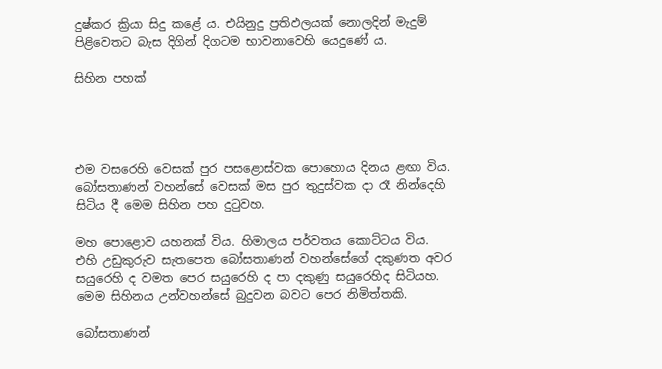දුෂ්කර ක්‍රියා සිදු කළේ ය. එයිනුදු ප්‍රතිඵලයක් නොලදින් මැදුම් පිළිවෙතට බැස දිගින් දිගටම භාවනාවෙහි යෙදුණේ ය.

සිහින පහක්




එම වසරෙහි වෙසක් පුර පසළොස්වක පොහොය දිනය ළඟා විය. බෝසතාණන් වහන්සේ වෙසක් මස පුර තුදුස්වක දා රෑ නින්දෙහි සිටිය දී මෙම සිහින පහ දුටුවහ.

මහ පොළොව යහනක් විය. හිමාලය පර්වතය කොට්ටය විය. එහි උඩුකුරුව සැතපෙත බෝසතාණන් වහන්සේගේ දකුණත අවර සයුරෙහි ද වමත පෙර සයුරෙහි ද පා දකුණු සයුරෙහිද සිටියහ. මෙම සිහිනය උන්වහන්සේ බුදුවන බවට පෙර නිමිත්තකි.

බෝසතාණන්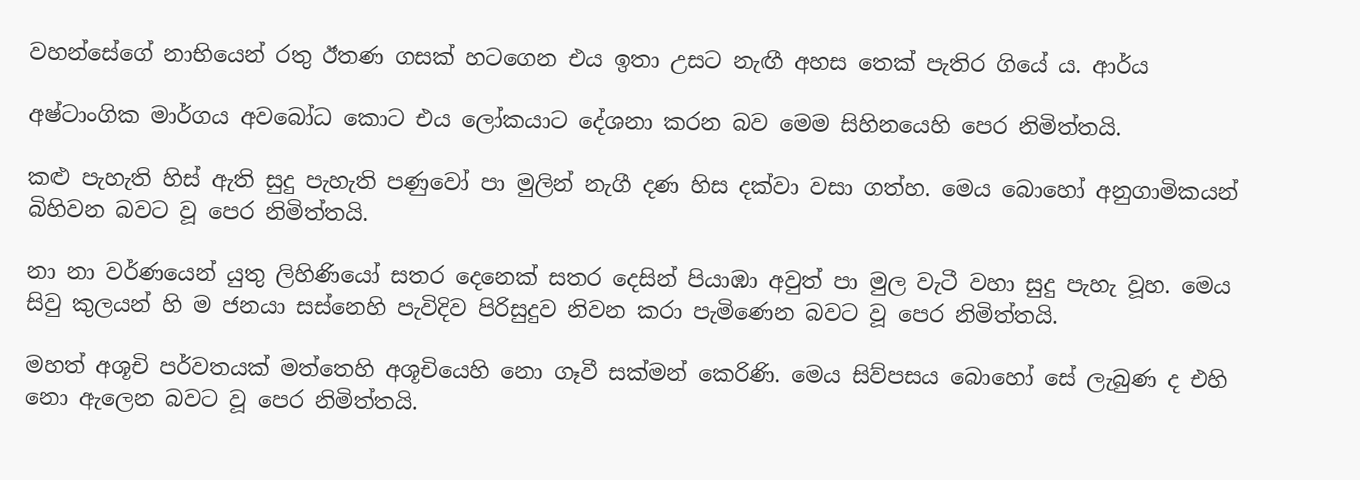වහන්සේගේ නාභියෙන් රතු ඊතණ ගසක් හටගෙන එය ඉතා උසට නැඟී අහස තෙක් පැතිර ගියේ ය. ආර්ය

අෂ්ටාංගික මාර්ගය අවබෝධ කොට එය ලෝකයාට දේශනා කරන බව මෙම සිහිනයෙහි පෙර නිමිත්තයි.

කළු පැහැති හිස් ඇති සුදු පැහැති පණුවෝ පා මුලින් නැගී දණ හිස දක්වා වසා ගත්හ. මෙය බොහෝ අනුගාමිකයන් බිහිවන බවට වූ පෙර නිමිත්තයි.

නා නා වර්ණයෙන් යුතු ලිහිණියෝ සතර දෙනෙක් සතර දෙසින් පියාඹා අවුත් පා මුල වැටී වහා සුදු පැහැ වූහ. මෙය සිවු කුලයන් හි ම ජනයා සස්නෙහි පැවිදිව පිරිසුදුව නිවන කරා පැමිණෙන බවට වූ පෙර නිමිත්තයි.

මහත් අශූචි පර්වතයක් මත්තෙහි අශූචියෙහි නො ගෑවී සක්මන් කෙරිණි. මෙය සිව්පසය බොහෝ සේ ලැබුණ ද එහි නො ඇලෙන බවට වූ පෙර නිමිත්තයි.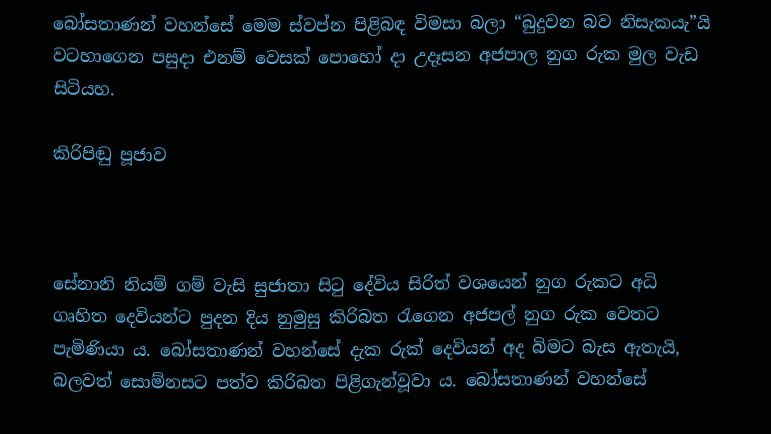බෝසතාණන් වහන්සේ මෙම ස්වප්න පිළිබඳ විමසා බලා “බුදුවන බව නිසැකයැ”යි වටහාගෙන පසුදා එනම් වෙසක් පොහෝ දා උදෑසන අජපාල නුග රුක මුල වැඩ සිටියහ.

කිරිපිඬු පූජාව



සේනානි නියම් ගම් වැසි සුජාතා සිටු දේවිය සිරිත් වශයෙන් නුග රුකට අධි ගෘහිත දෙවියන්ට පුදන දිය නුමුසු කිරිබත රැගෙන අජපල් නුග රුක වෙතට පැමිණියා ය. බෝසතාණන් වහන්සේ දැක රුක් දෙවියන් අද බිමට බැස ඇතැයි, බලවත් සොම්නසට පත්ව කිරිබත පිළිගැන්වූවා ය. බෝසතාණන් වහන්සේ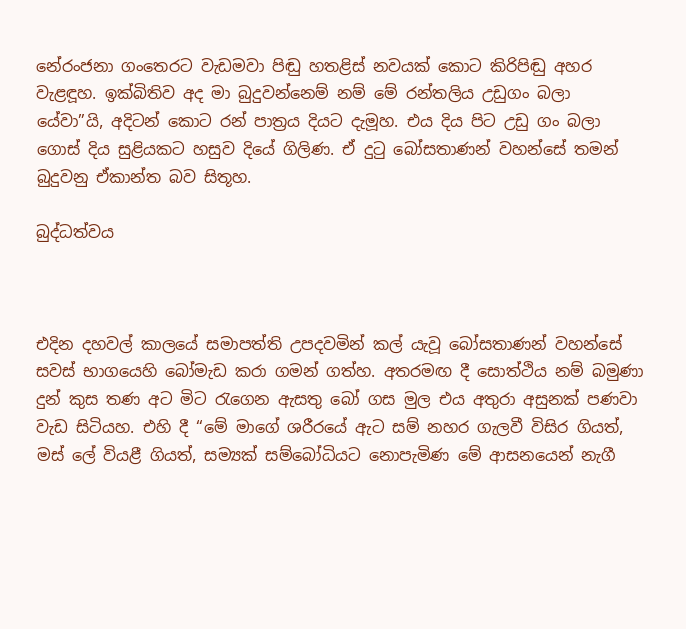නේරංජනා ගංතෙරට වැඩමවා පිඬු හතළිස් නවයක් කොට කිරිපිඬු අහර වැළඳූහ. ඉක්බිතිව අද මා බුදුවන්නෙම් නම් මේ රන්තලිය උඩුගං බලා යේවා”යි, අදිටන් කොට රන් පාත්‍රය දියට දැමූහ. එය දිය පිට උඩු ගං බලා ගොස් දිය සුළියකට හසුව දියේ ගිලිණ. ඒ දුටු බෝසතාණන් වහන්සේ තමන් බුදුවනු ඒකාන්ත බව සිතූහ.

බුද්ධත්වය



එදින දහවල් කාලයේ සමාපත්ති උපදවමින් කල් යැවූ බෝසතාණන් වහන්සේ සවස් භාගයෙහි බෝමැඩ කරා ගමන් ගත්හ. අතරමඟ දී සොත්ථිය නම් බමුණා දුන් කුස තණ අට මිට රැගෙන ඇසතු බෝ ගස මුල එය අතුරා අසුනක් පණවා වැඩ සිටියහ. එහි දී “මේ මාගේ ශරීරයේ ඇට සම් නහර ගැලවී විසිර ගියත්, මස් ලේ වියළී ගියත්, සම්‍යක් සම්බෝධියට නොපැමිණ මේ ආසනයෙන් නැගී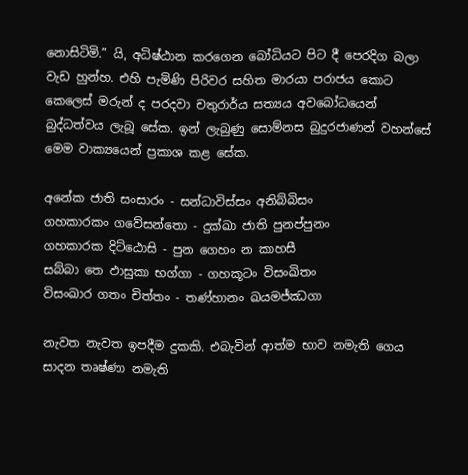නොසිටිමි.” යි, අධිෂ්ඨාන කරගෙන බෝධියට පිට දී පෙරදිග බලා වැඩ හුන්හ. එහි පැමිණි පිරිවර සහිත මාරයා පරාජය කොට කෙලෙස් මරුන් ද පරදවා චතුරාර්ය සත්‍යය අවබෝධයෙන් බුද්ධත්වය ලැබූ සේක. ඉන් ලැබුණු සොම්නස බුදුරජාණන් වහන්සේ මෙම වාක්‍යයෙන් ප්‍රකාශ කළ සේක.

අනේක ජාති සංසාරං - සන්ධාවිස්සං අනිබ්බිසං
ගහකාරකං ගවේසන්තො - දුක්ඛා ජාති පුනප්පුනං
ගහකාරක දිට්ඨොසි - පුන ගෙහං න කාහසී
සබ්බා තෙ ඵාසුකා භග්ගා - ගහකූටං විසංඛිතං
විසංඛාර ගතං චිත්තං - තණ්හානං ඛයමජ්ඣගා

නැවත නැවත ඉපදීම දුකකි. එබැවින් ආත්ම භාව නමැති ගෙය සාදන තෘෂ්ණා නමැති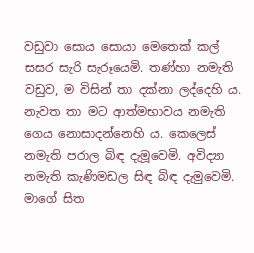වඩුවා සොය සොයා මෙතෙක් කල් සසර සැරි සැරූයෙමි. තණ්හා නමැති වඩුව, ම විසින් තා දක්නා ලද්දෙහි ය. නැවත තා මට ආත්මභාවය නමැති ගෙය නොසාදන්නෙහි ය. කෙලෙස් නමැති පරාල බිඳ දැමූවෙමි. අවිද්‍යා නමැති කැණිමඩල සිඳ බිඳ දැමුවෙමි. මාගේ සිත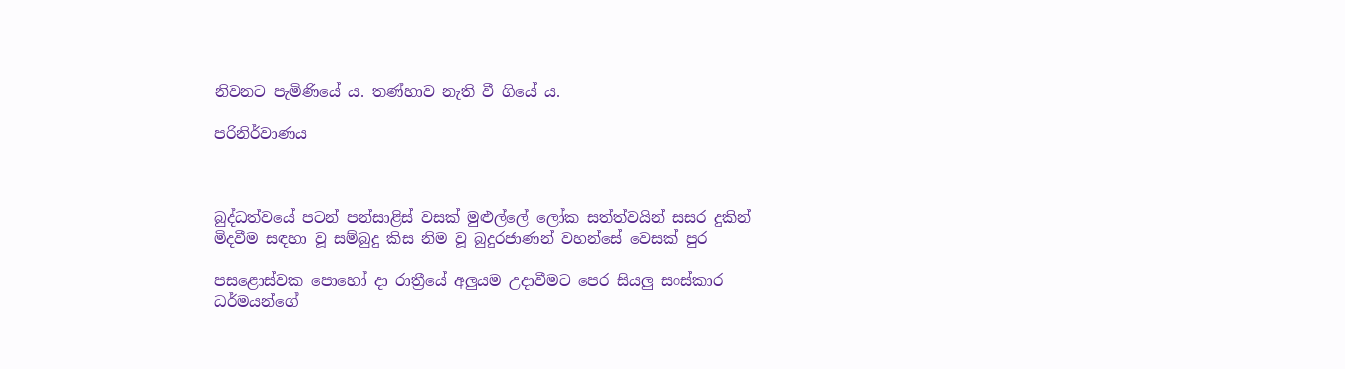නිවනට පැමිණියේ ය. තණ්හාව නැති වී ගියේ ය.

පරිනිර්වාණය



බුද්ධත්වයේ පටන් පන්සාළිස් වසක් මුළුල්ලේ ලෝක සත්ත්වයින් සසර දුකින් මිදවීම සඳහා වූ සම්බුදු කිස නිම වූ බුදුරජාණන් වහන්සේ වෙසක් පුර

පසළොස්වක පොහෝ දා රාත්‍රීයේ අලුයම උදාවීමට පෙර සියලු සංස්කාර ධර්මයන්ගේ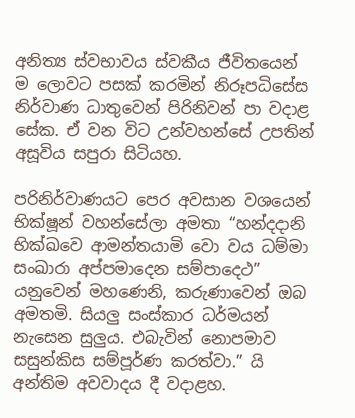අනිත්‍ය ස්වභාවය ස්වකීය ජීවිතයෙන් ම ලොවට පසක් කරමින් නිරූපධිසේස නිර්වාණ ධාතුවෙන් පිරිනිවන් පා වදාළ සේක. ඒ වන විට උන්වහන්සේ උපතින් අසූවිය සපුරා සිටියහ.

පරිනිර්වාණයට පෙර අවසාන වශයෙන් භික්ෂූන් වහන්සේලා අමතා “හන්දදානි භික්ඛවෙ ආමන්තයාමි වො වය ධම්මා සංඛාරා අප්පමාදෙන සම්පාදෙථ” යනුවෙන් මහණෙනි, කරුණාවෙන් ඔබ අමතමි. සියලු සංස්කාර ධර්මයන් නැසෙන සුලුය. එබැවින් නොපමාව සසුන්කිස සම්පූර්ණ කරත්වා.” යි අන්තිම අවවාදය දී වදාළහ.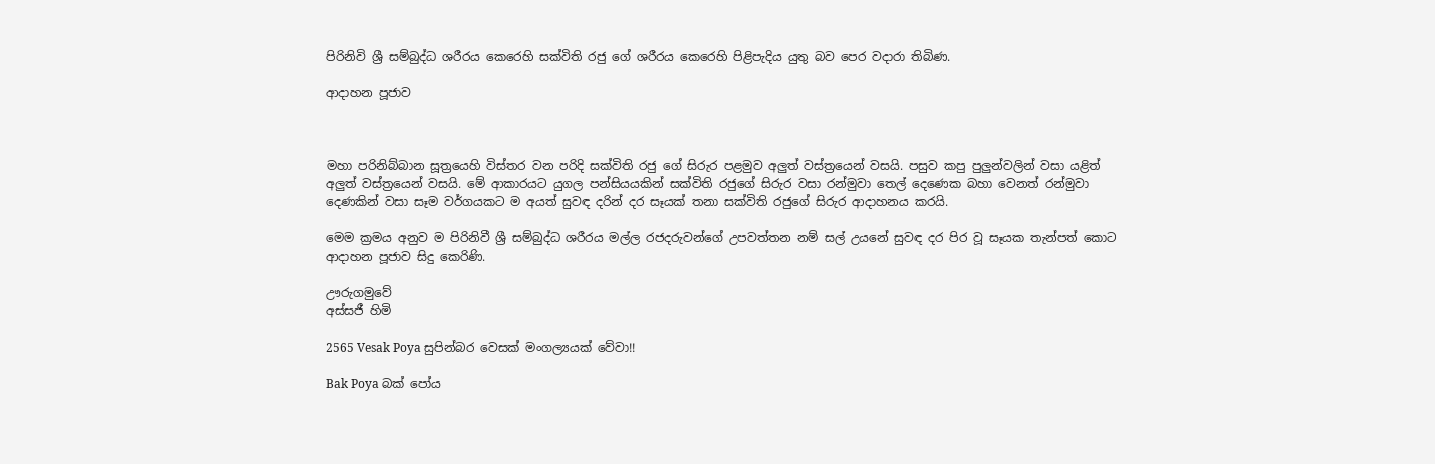පිරිනිවි ශ්‍රී සම්බුද්ධ ශරීරය කෙරෙහි සක්විති රජු ගේ ශරීරය කෙරෙහි පිළිපැදිය යුතු බව පෙර වදාරා තිබිණ.

ආදාහන පූජාව



මහා පරිනිබ්බාන සූත්‍රයෙහි විස්තර වන පරිදි සක්විති රජු ගේ සිරුර පළමුව අලුත් වස්ත්‍රයෙන් වසයි. පසුව කපු පුලුන්වලින් වසා යළිත් අලුත් වස්ත්‍රයෙන් වසයි. මේ ආකාරයට යුගල පන්සියයකින් සක්විති රජුගේ සිරුර වසා රන්මුවා තෙල් දෙණෙක බහා වෙනත් රන්මුවා දෙණකින් වසා සෑම වර්ගයකට ම අයත් සුවඳ දරින් දර සෑයක් තනා සක්විති රජුගේ සිරුර ආදාහනය කරයි.

මෙම ක්‍රමය අනුව ම පිරිනිවී ශ්‍රී සම්බුද්ධ ශරීරය මල්ල රජදරුවන්ගේ උපවත්තන නම් සල් උයනේ සුවඳ දර පිර වූ සෑයක තැන්පත් කොට ආදාහන පූජාව සිදු කෙරිණි.

ඌරුගමුවේ
අස්සජී හිමි

2565 Vesak Poya සුපින්බර වෙසක් මංගල්‍යයක් වේවා!!

Bak Poya බක් පෝය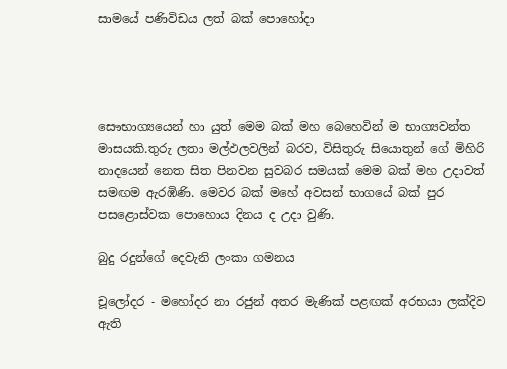සාමයේ පණිවිඩය ලත් බක් පොහෝදා




සෞභාග්‍යයෙන් හා යුත් මෙම බක් මහ බෙහෙවින් ම භාග්‍යවන්ත මාසයකි.තුරු ලතා මල්ඵලවලින් බරව, විසිතුරු සියොතුන් ගේ මිහිරි නාදයෙන් නෙත සිත පිනවන සුවබර සමයක් මෙම බක් මහ උදාවත් සමඟම ඇරඹිණි. මෙවර බක් මහේ අවසන් භාගයේ බක් පුර පසළොස්වක පොහොය දිනය ද උදා වුණි.

බුදු රදුන්ගේ දෙවැනි ලංකා ගමනය

චූලෝදර - මහෝදර නා රජුන් අතර මැණික් පළඟක් අරභයා ලක්දිව ඇති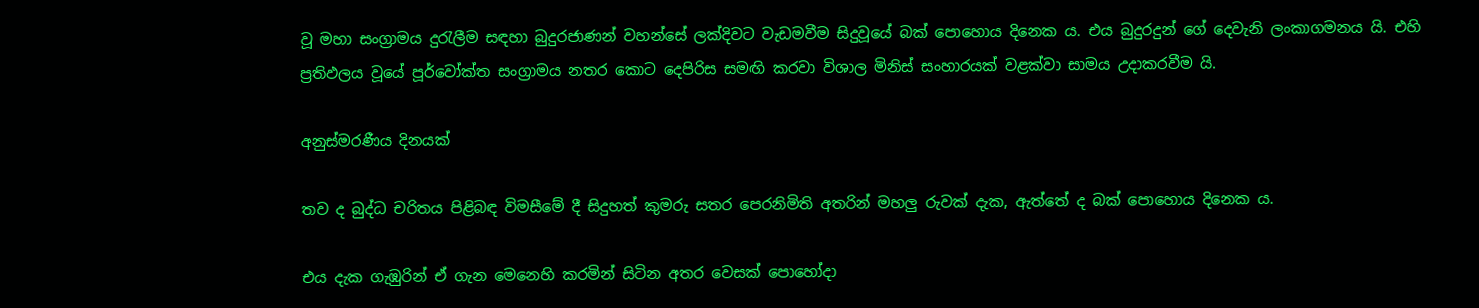වූ මහා සංග්‍රාමය දුරැලීම සඳහා බුදුරජාණන් වහන්සේ ලක්දිවට වැඩමවීම සිදුවූයේ බක් පොහොය දිනෙක ය. එය බුදුරදුන් ගේ දෙවැනි ලංකාගමනය යි. එහි ප්‍රතිඵලය වූයේ පූර්වෝක්ත සංග්‍රාමය නතර කොට දෙපිරිස සමඟි කරවා විශාල මිනිස් සංහාරයක් වළක්වා සාමය උදාකරවීම යි.

අනුස්මරණීය දිනයක්

තව ද බුද්ධ චරිතය පිළිබඳ විමසීමේ දී සිදුහත් කුමරු සතර පෙරනිමිති අතරින් මහලු රුවක් දැක, ඇත්තේ ද බක් පොහොය දිනෙක ය.

එය දැක ගැඹුරින් ඒ ගැන මෙනෙහි කරමින් සිටින අතර වෙසක් පොහෝදා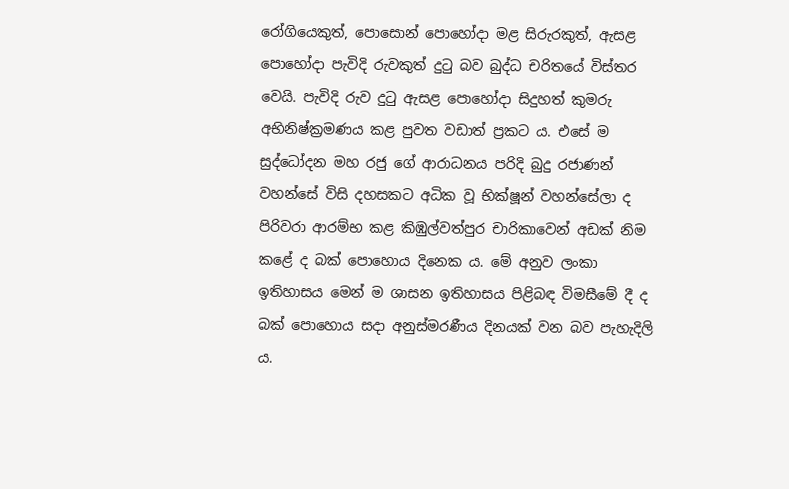රෝගියෙකුත්, පොසොන් පොහෝදා මළ සිරුරකුත්, ඇසළ පොහෝදා පැවිදි රුවකුත් දුටු බව බුද්ධ චරිතයේ විස්තර වෙයි. පැවිදි රුව දුටු ඇසළ පොහෝදා සිදුහත් කුමරු අභිනිෂ්ක්‍රමණය කළ පුවත වඩාත් ප්‍රකට ය. එසේ ම සුද්ධෝදන මහ රජු ගේ ආරාධනය පරිදි බුදු රජාණන් වහන්සේ විසි දහසකට අධික වූ භික්ෂූන් වහන්සේලා ද පිරිවරා ආරම්භ කළ කිඹුල්වත්පුර චාරිකාවෙන් අඩක් නිම කළේ ද බක් පොහොය දිනෙක ය. මේ අනුව ලංකා ඉතිහාසය මෙන් ම ශාසන ඉතිහාසය පිළිබඳ විමසීමේ දී ද බක් පොහොය සදා අනුස්මරණීය දිනයක් වන බව පැහැදිලි ය.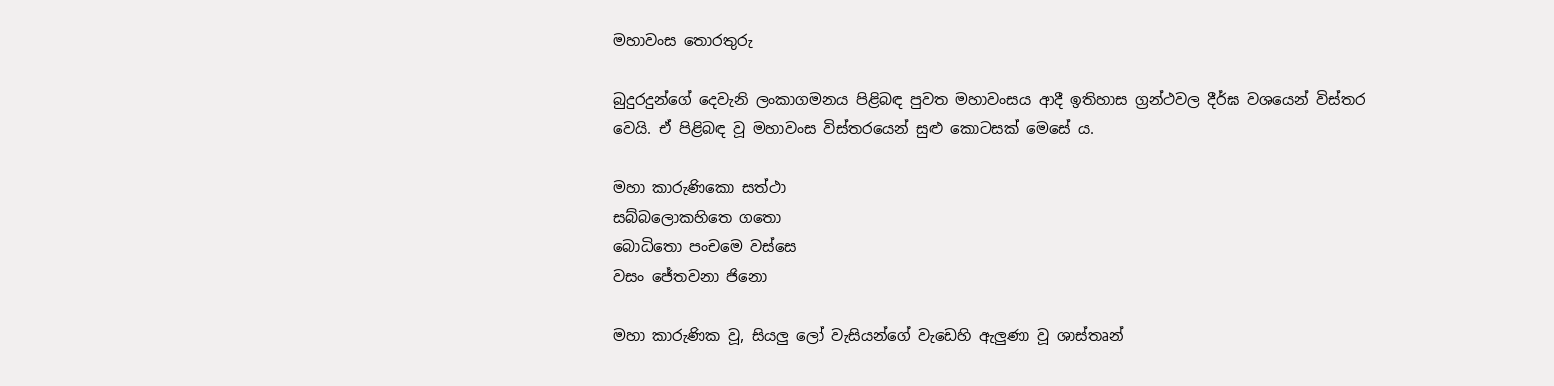මහාවංස තොරතුරු

බුදුරදුන්ගේ දෙවැනි ලංකාගමනය පිළිබඳ පුවත මහාවංසය ආදී ඉතිහාස ග්‍රන්ථවල දීර්ඝ වශයෙන් විස්තර වෙයි. ඒ පිළිබඳ වූ මහාවංස විස්තරයෙන් සුළු කොටසක් මෙසේ ය.

මහා කාරුණිකො සත්ථා
සබ්බලොකහිතෙ ගතො
බොධිතො පංචමෙ වස්සෙ
වසං ජේතවනා ජිනො

මහා කාරුණික වූ, සියලු ලෝ වැසියන්ගේ වැඩෙහි ඇලුණා වූ ශාස්තෘන්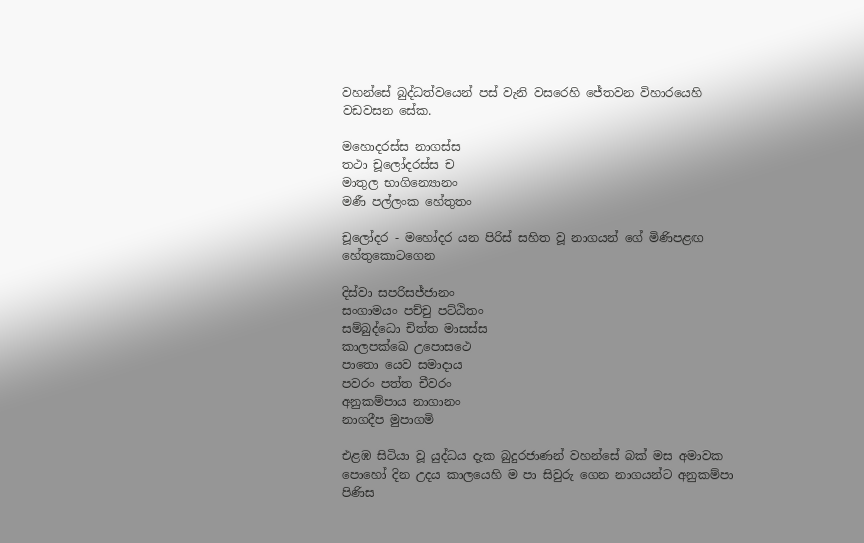වහන්සේ බුද්ධත්වයෙන් පස් වැනි වසරෙහි ජේතවන විහාරයෙහි වඩවසන සේක.

මහොදරස්ස නාගස්ස
තථා චූලෝදරස්ස ච
මාතුල භාගින්‍යොනං
මණී පල්ලංක හේතුතං

චූලෝදර - මහෝදර යන පිරිස් සහිත වූ නාගයන් ගේ මිණිපළඟ හේතුකොටගෙන

දිස්වා සපරිසජ්ජානං
සංගාමයං පච්චු පට්ඨිතං
සම්බුද්ධො චිත්ත මාසස්ස
කාලපක්ඛෙ උපොසථෙ
පාතො යෙව සමාදාය
පවරං පත්ත චීවරං
අනුකම්පාය නාගානං
නාගදීප මුපාගමි

එළඹ සිටියා වූ යුද්ධය දැක බුදුරජාණන් වහන්සේ බක් මස අමාවක පොහෝ දින උදය කාලයෙහි ම පා සිවුරු ගෙන නාගයන්ට අනුකම්පා පිණිස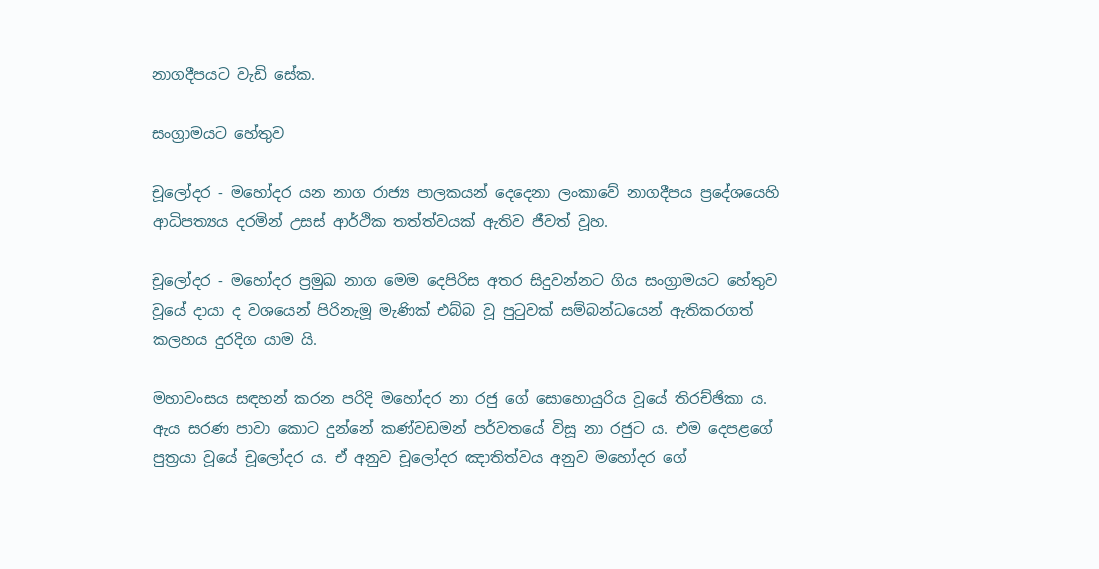නාගදීපයට වැඩි සේක.

සංග්‍රාමයට හේතුව

චූලෝදර - මහෝදර යන නාග රාජ්‍ය පාලකයන් දෙදෙනා ලංකාවේ නාගදීපය ප්‍රදේශයෙහි ආධිපත්‍යය දරමින් උසස් ආර්ථික තත්ත්වයක් ඇතිව ජීවත් වූහ.

චූලෝදර - මහෝදර ප්‍රමුඛ නාග මෙම දෙපිරිස අතර සිදුවන්නට ගිය සංග්‍රාමයට හේතුව වූයේ දායා ද වශයෙන් පිරිනැමූ මැණික් එබ්බ වූ පුටුවක් සම්බන්ධයෙන් ඇතිකරගත් කලහය දුරදිග යාම යි.

මහාවංසය සඳහන් කරන පරිදි මහෝදර නා රජු ගේ සොහොයුරිය වූයේ තිරච්ඡිකා ය. ඇය සරණ පාවා කොට දුන්නේ කණ්වඩමන් පර්වතයේ විසූ නා රජුට ය. එම දෙපළගේ පුත්‍රයා වූයේ චූලෝදර ය. ඒ අනුව චූලෝදර ඤාතිත්වය අනුව මහෝදර ගේ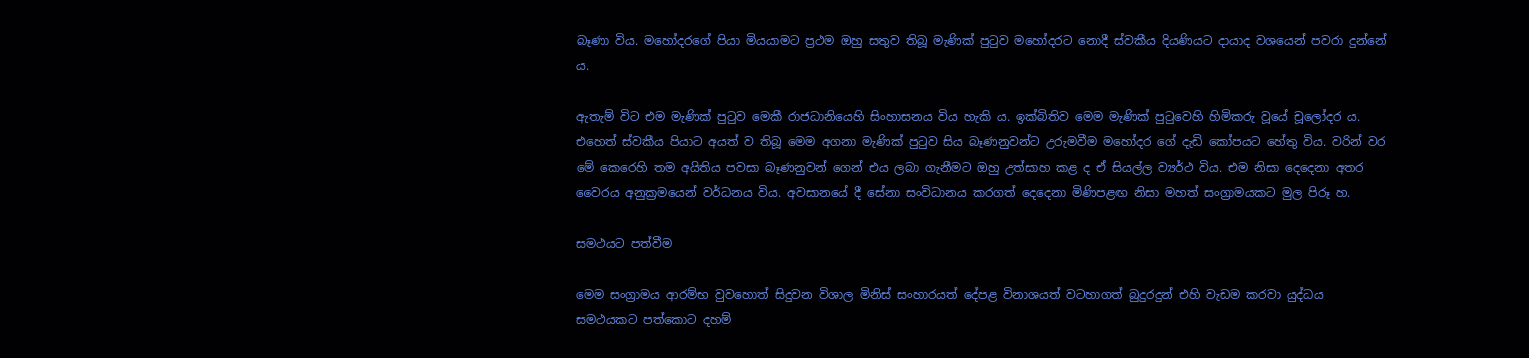බෑණා විය. මහෝදරගේ පියා මියයාමට ප්‍රථම ඔහු සතුව තිබූ මැණික් පුටුව මහෝදරට නොදී ස්වකීය දියණියට දායාද වශයෙන් පවරා දුන්නේ ය.

ඇතැම් විට එම මැණික් පුටුව මෙකී රාජධානියෙහි සිංහාසනය විය හැකි ය. ඉක්බිතිව මෙම මැණික් පුටුවෙහි හිමිකරු වූයේ චූලෝදර ය. එහෙත් ස්වකීය පියාට අයත් ව තිබූ මෙම අගනා මැණික් පුටුව සිය බෑණනුවන්ට උරුමවීම මහෝදර ගේ දැඩි කෝපයට හේතු විය. වරින් වර මේ කෙරෙහි තම අයිතිය පවසා බෑණනුවන් ගෙන් එය ලබා ගැනීමට ඔහු උත්සාහ කළ ද ඒ සියල්ල ව්‍යර්ථ විය. එම නිසා දෙදෙනා අතර වෛරය අනුක්‍රමයෙන් වර්ධනය විය. අවසානයේ දී සේනා සංවිධානය කරගත් දෙදෙනා මිණිපළඟ නිසා මහත් සංග්‍රා‍මයකට මුල පිරූ හ.

සමථයට පත්වීම

මෙම සංග්‍රාමය ආරම්භ වුවහොත් සිදුවන විශාල මිනිස් සංහාරයත් දේපළ විනාශයත් වටහාගත් බුදුරදුන් එහි වැඩම කරවා යුද්ධය සමථයකට පත්කොට දහම්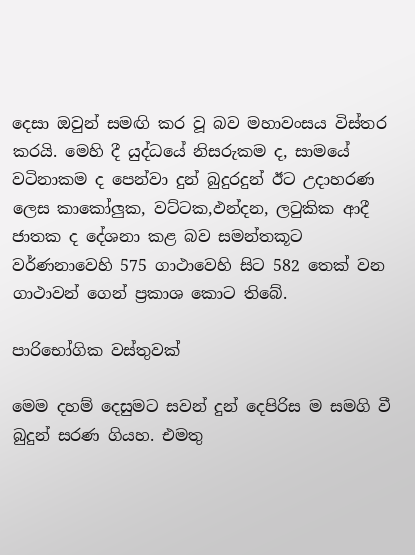දෙසා ඔවුන් සමඟි කර වූ බව මහාවංසය විස්තර කරයි. මෙහි දී යුද්ධයේ නිසරුකම ද, සාමයේ වටිනාකම ද පෙන්වා දුන් බුදුරදුන් ඊට උදාහරණ ලෙස කාකෝලුක, වට්ටක,ඵන්දන, ලටුකික ආදී ජාතක ද දේශනා කළ බව සමන්තකූට වර්ණනාවෙහි 575 ගාථාවෙහි සිට 582 තෙක් වන ගාථාවන් ගෙන් ප්‍රකාශ කොට තිබේ.

පාරිභෝගික වස්තුවක්

මෙම දහම් දෙසුමට සවන් දුන් දෙපිරිස ම සමගි වී බුදුන් සරණ ගියහ. එමතු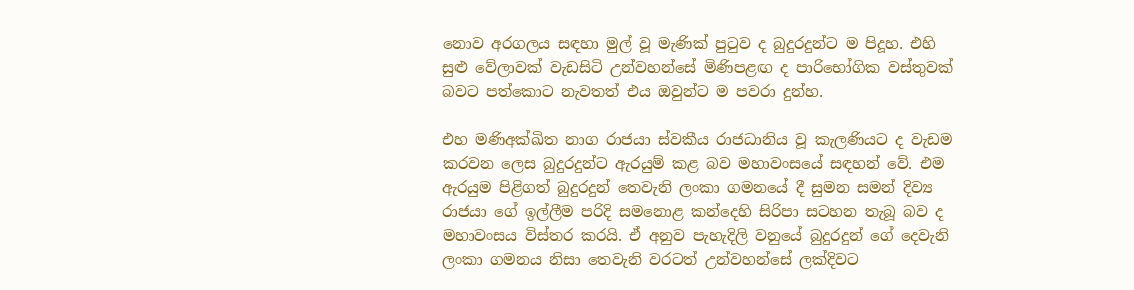නොව අරගලය සඳහා මුල් වූ මැණික් පුටුව ද බුදුරදුන්ට ම පිදූහ. එහි සුළු වේලාවක් වැඩසිටි උන්වහන්සේ මිණිපළඟ ද පාරිභෝගික වස්තුවක් බවට පත්කොට නැවතත් එය ඔවුන්ට ම පවරා දුන්හ.

එහ මණිඅක්ඛිත නාග රාජයා ස්වකීය රාජධානිය වූ කැලණියට ද වැඩම කරවන ලෙස බුදුරදුන්ට ඇරයුම් කළ බව මහාවංසයේ සඳහන් වේ. එම ඇරයුම පිළිගත් බුදුරදුන් තෙවැනි ලංකා ගමනයේ දී සුමන සමන් දිව්‍ය රාජයා ගේ ඉල්ලීම පරිදි සමනොළ කන්දෙහි සිරිපා සටහන තැබූ බව ද මහාවංසය විස්තර කරයි. ඒ අනුව පැහැදිලි වනුයේ බුදුරදුන් ගේ දෙවැනි ලංකා ගමනය නිසා තෙවැනි වරටත් උන්වහන්සේ ලක්දිවට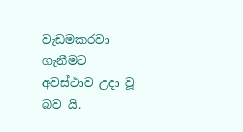වැඩමකරවා ගැනීමට අවස්ථාව උදා වූ බව යි.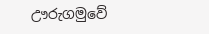ඌරුගමුවේ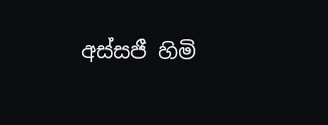අස්සජී හිමි